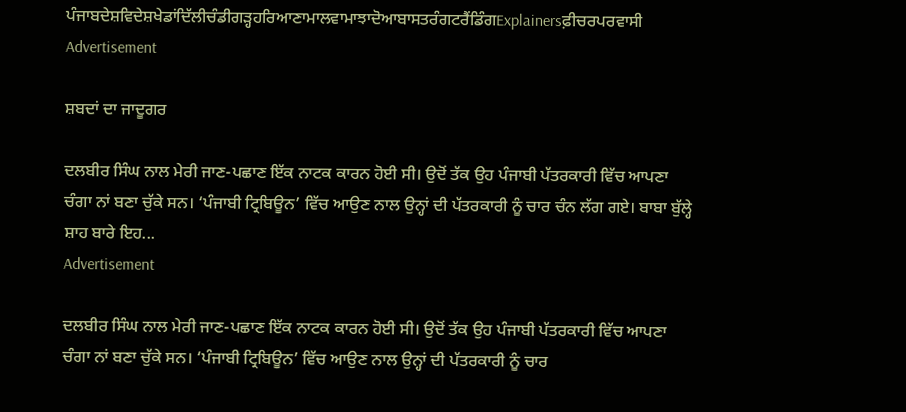ਪੰਜਾਬਦੇਸ਼ਵਿਦੇਸ਼ਖੇਡਾਂਦਿੱਲੀਚੰਡੀਗੜ੍ਹਹਰਿਆਣਾਮਾਲਵਾਮਾਝਾਦੋਆਬਾਸਤਰੰਗਟਰੈਂਡਿੰਗExplainersਫ਼ੀਚਰਪਰਵਾਸੀ
Advertisement

ਸ਼ਬਦਾਂ ਦਾ ਜਾਦੂਗਰ

ਦਲਬੀਰ ਸਿੰਘ ਨਾਲ ਮੇਰੀ ਜਾਣ-ਪਛਾਣ ਇੱਕ ਨਾਟਕ ਕਾਰਨ ਹੋਈ ਸੀ। ਉਦੋਂ ਤੱਕ ਉਹ ਪੰਜਾਬੀ ਪੱਤਰਕਾਰੀ ਵਿੱਚ ਆਪਣਾ ਚੰਗਾ ਨਾਂ ਬਣਾ ਚੁੱਕੇ ਸਨ। ‘ਪੰਜਾਬੀ ਟ੍ਰਿਬਿਊਨ’ ਵਿੱਚ ਆਉਣ ਨਾਲ ਉਨ੍ਹਾਂ ਦੀ ਪੱਤਰਕਾਰੀ ਨੂੰ ਚਾਰ ਚੰਨ ਲੱਗ ਗਏ। ਬਾਬਾ ਬੁੱਲ੍ਹੇ ਸ਼ਾਹ ਬਾਰੇ ਇਹ...
Advertisement

ਦਲਬੀਰ ਸਿੰਘ ਨਾਲ ਮੇਰੀ ਜਾਣ-ਪਛਾਣ ਇੱਕ ਨਾਟਕ ਕਾਰਨ ਹੋਈ ਸੀ। ਉਦੋਂ ਤੱਕ ਉਹ ਪੰਜਾਬੀ ਪੱਤਰਕਾਰੀ ਵਿੱਚ ਆਪਣਾ ਚੰਗਾ ਨਾਂ ਬਣਾ ਚੁੱਕੇ ਸਨ। ‘ਪੰਜਾਬੀ ਟ੍ਰਿਬਿਊਨ’ ਵਿੱਚ ਆਉਣ ਨਾਲ ਉਨ੍ਹਾਂ ਦੀ ਪੱਤਰਕਾਰੀ ਨੂੰ ਚਾਰ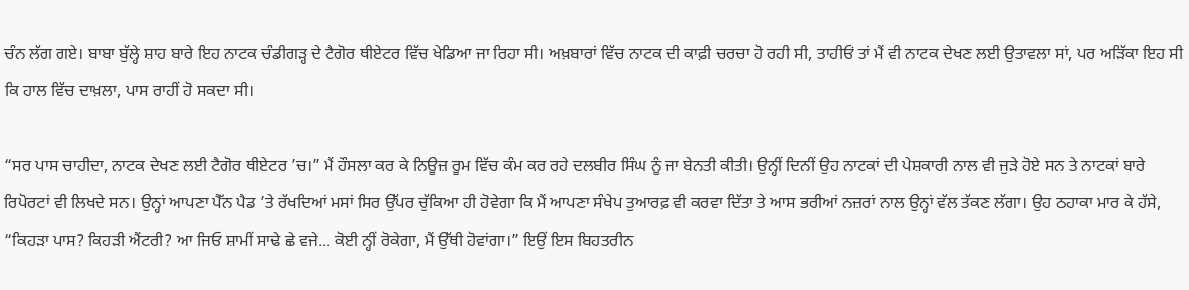ਚੰਨ ਲੱਗ ਗਏ। ਬਾਬਾ ਬੁੱਲ੍ਹੇ ਸ਼ਾਹ ਬਾਰੇ ਇਹ ਨਾਟਕ ਚੰਡੀਗੜ੍ਹ ਦੇ ਟੈਗੋਰ ਥੀਏਟਰ ਵਿੱਚ ਖੇਡਿਆ ਜਾ ਰਿਹਾ ਸੀ। ਅਖ਼ਬਾਰਾਂ ਵਿੱਚ ਨਾਟਕ ਦੀ ਕਾਫ਼ੀ ਚਰਚਾ ਹੋ ਰਹੀ ਸੀ, ਤਾਹੀਓਂ ਤਾਂ ਮੈਂ ਵੀ ਨਾਟਕ ਦੇਖਣ ਲਈ ਉਤਾਵਲਾ ਸਾਂ, ਪਰ ਅੜਿੱਕਾ ਇਹ ਸੀ ਕਿ ਹਾਲ ਵਿੱਚ ਦਾਖ਼ਲਾ, ਪਾਸ ਰਾਹੀਂ ਹੋ ਸਕਦਾ ਸੀ।

“ਸਰ ਪਾਸ ਚਾਹੀਦਾ, ਨਾਟਕ ਦੇਖਣ ਲਈ ਟੈਗੋਰ ਥੀਏਟਰ ’ਚ।” ਮੈਂ ਹੌਸਲਾ ਕਰ ਕੇ ਨਿਊਜ਼ ਰੂਮ ਵਿੱਚ ਕੰਮ ਕਰ ਰਹੇ ਦਲਬੀਰ ਸਿੰਘ ਨੂੰ ਜਾ ਬੇਨਤੀ ਕੀਤੀ। ਉਨ੍ਹੀਂ ਦਿਨੀਂ ਉਹ ਨਾਟਕਾਂ ਦੀ ਪੇਸ਼ਕਾਰੀ ਨਾਲ ਵੀ ਜੁੜੇ ਹੋਏ ਸਨ ਤੇ ਨਾਟਕਾਂ ਬਾਰੇ ਰਿਪੋਰਟਾਂ ਵੀ ਲਿਖਦੇ ਸਨ। ਉਨ੍ਹਾਂ ਆਪਣਾ ਪੈੱਨ ਪੈਡ ’ਤੇ ਰੱਖਦਿਆਂ ਮਸਾਂ ਸਿਰ ਉੱਪਰ ਚੁੱਕਿਆ ਹੀ ਹੋਵੇਗਾ ਕਿ ਮੈਂ ਆਪਣਾ ਸੰਖੇਪ ਤੁਆਰਫ਼ ਵੀ ਕਰਵਾ ਦਿੱਤਾ ਤੇ ਆਸ ਭਰੀਆਂ ਨਜ਼ਰਾਂ ਨਾਲ ਉਨ੍ਹਾਂ ਵੱਲ ਤੱਕਣ ਲੱਗਾ। ਉਹ ਠਹਾਕਾ ਮਾਰ ਕੇ ਹੱਸੇ, “ਕਿਹੜਾ ਪਾਸ? ਕਿਹੜੀ ਐਂਟਰੀ? ਆ ਜਿਓ ਸ਼ਾਮੀਂ ਸਾਢੇ ਛੇ ਵਜੇ... ਕੋਈ ਨ੍ਹੀਂ ਰੋਕੇਗਾ, ਮੈਂ ਉੱਥੀ ਹੋਵਾਂਗਾ।” ਇਉਂ ਇਸ ਬਿਹਤਰੀਨ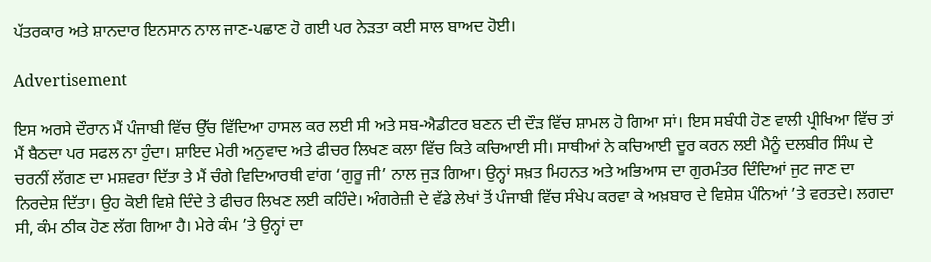ਪੱਤਰਕਾਰ ਅਤੇ ਸ਼ਾਨਦਾਰ ਇਨਸਾਨ ਨਾਲ ਜਾਣ-ਪਛਾਣ ਹੋ ਗਈ ਪਰ ਨੇੜਤਾ ਕਈ ਸਾਲ ਬਾਅਦ ਹੋਈ।

Advertisement

ਇਸ ਅਰਸੇ ਦੌਰਾਨ ਮੈਂ ਪੰਜਾਬੀ ਵਿੱਚ ਉੱਚ ਵਿੱਦਿਆ ਹਾਸਲ ਕਰ ਲਈ ਸੀ ਅਤੇ ਸਬ-ਐਡੀਟਰ ਬਣਨ ਦੀ ਦੌੜ ਵਿੱਚ ਸ਼ਾਮਲ ਹੋ ਗਿਆ ਸਾਂ। ਇਸ ਸਬੰਧੀ ਹੋਣ ਵਾਲੀ ਪ੍ਰੀਖਿਆ ਵਿੱਚ ਤਾਂ ਮੈਂ ਬੈਠਦਾ ਪਰ ਸਫਲ ਨਾ ਹੁੰਦਾ। ਸ਼ਾਇਦ ਮੇਰੀ ਅਨੁਵਾਦ ਅਤੇ ਫੀਚਰ ਲਿਖਣ ਕਲਾ ਵਿੱਚ ਕਿਤੇ ਕਚਿਆਈ ਸੀ। ਸਾਥੀਆਂ ਨੇ ਕਚਿਆਈ ਦੂਰ ਕਰਨ ਲਈ ਮੈਨੂੰ ਦਲਬੀਰ ਸਿੰਘ ਦੇ ਚਰਨੀਂ ਲੱਗਣ ਦਾ ਮਸ਼ਵਰਾ ਦਿੱਤਾ ਤੇ ਮੈਂ ਚੰਗੇ ਵਿਦਿਆਰਥੀ ਵਾਂਗ ‘ਗੁਰੂ ਜੀ’ ਨਾਲ ਜੁੜ ਗਿਆ। ਉਨ੍ਹਾਂ ਸਖ਼ਤ ਮਿਹਨਤ ਅਤੇ ਅਭਿਆਸ ਦਾ ਗੁਰਮੰਤਰ ਦਿੰਦਿਆਂ ਜੁਟ ਜਾਣ ਦਾ ਨਿਰਦੇਸ਼ ਦਿੱਤਾ। ਉਹ ਕੋਈ ਵਿਸ਼ੇ ਦਿੰਦੇ ਤੇ ਫੀਚਰ ਲਿਖਣ ਲਈ ਕਹਿੰਦੇ। ਅੰਗਰੇਜ਼ੀ ਦੇ ਵੱਡੇ ਲੇਖਾਂ ਤੋਂ ਪੰਜਾਬੀ ਵਿੱਚ ਸੰਖੇਪ ਕਰਵਾ ਕੇ ਅਖ਼ਬਾਰ ਦੇ ਵਿਸ਼ੇਸ਼ ਪੰਨਿਆਂ ’ਤੇ ਵਰਤਦੇ। ਲਗਦਾ ਸੀ, ਕੰਮ ਠੀਕ ਹੋਣ ਲੱਗ ਗਿਆ ਹੈ। ਮੇਰੇ ਕੰਮ ’ਤੇ ਉਨ੍ਹਾਂ ਦਾ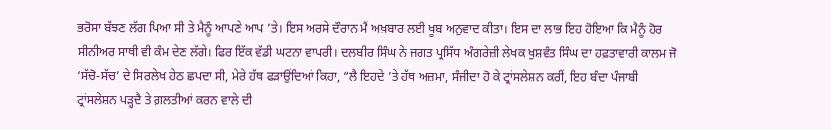ਭਰੋਸਾ ਬੱਝਣ ਲੱਗ ਪਿਆ ਸੀ ਤੇ ਮੈਨੂੰ ਆਪਣੇ ਆਪ ’ਤੇ। ਇਸ ਅਰਸੇ ਦੌਰਾਨ ਮੈਂ ਅਖ਼ਬਾਰ ਲਈ ਖੂਬ ਅਨੁਵਾਦ ਕੀਤਾ। ਇਸ ਦਾ ਲਾਭ ਇਹ ਹੋਇਆ ਕਿ ਮੈਨੂੰ ਹੋਰ ਸੀਨੀਅਰ ਸਾਥੀ ਵੀ ਕੰਮ ਦੇਣ ਲੱਗੇ। ਫਿਰ ਇੱਕ ਵੱਡੀ ਘਟਨਾ ਵਾਪਰੀ। ਦਲਬੀਰ ਸਿੰਘ ਨੇ ਜਗਤ ਪ੍ਰਸਿੱਧ ਅੰਗਰੇਜ਼ੀ ਲੇਖਕ ਖੁਸ਼ਵੰਤ ਸਿੰਘ ਦਾ ਹਫ਼ਤਾਵਾਰੀ ਕਾਲਮ ਜੋ ‘ਸੱਚੋ-ਸੱਚ’ ਦੇ ਸਿਰਲੇਖ ਹੇਠ ਛਪਦਾ ਸੀ, ਮੇਰੇ ਹੱਥ ਫੜਾਉਂਦਿਆਂ ਕਿਹਾ, “ਲੈ ਇਹਦੇ ’ਤੇ ਹੱਥ ਅਜ਼ਮਾ, ਸੰਜੀਦਾ ਹੋ ਕੇ ਟ੍ਰਾਂਸਲੇਸ਼ਨ ਕਰੀਂ, ਇਹ ਬੰਦਾ ਪੰਜਾਬੀ ਟ੍ਰਾਂਸਲੇਸ਼ਨ ਪੜ੍ਹਦੈ ਤੇ ਗ਼ਲਤੀਆਂ ਕਰਨ ਵਾਲੇ ਦੀ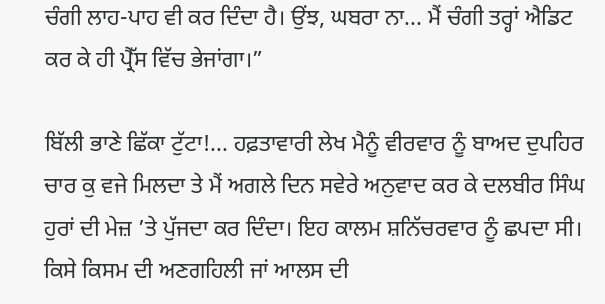ਚੰਗੀ ਲਾਹ-ਪਾਹ ਵੀ ਕਰ ਦਿੰਦਾ ਹੈ। ਉਂਝ, ਘਬਰਾ ਨਾ... ਮੈਂ ਚੰਗੀ ਤਰ੍ਹਾਂ ਐਡਿਟ ਕਰ ਕੇ ਹੀ ਪ੍ਰੈੱਸ ਵਿੱਚ ਭੇਜਾਂਗਾ।”

ਬਿੱਲੀ ਭਾਣੇ ਛਿੱਕਾ ਟੁੱਟਾ!... ਹਫ਼ਤਾਵਾਰੀ ਲੇਖ ਮੈਨੂੰ ਵੀਰਵਾਰ ਨੂੰ ਬਾਅਦ ਦੁਪਹਿਰ ਚਾਰ ਕੁ ਵਜੇ ਮਿਲਦਾ ਤੇ ਮੈਂ ਅਗਲੇ ਦਿਨ ਸਵੇਰੇ ਅਨੁਵਾਦ ਕਰ ਕੇ ਦਲਬੀਰ ਸਿੰਘ ਹੁਰਾਂ ਦੀ ਮੇਜ਼ ’ਤੇ ਪੁੱਜਦਾ ਕਰ ਦਿੰਦਾ। ਇਹ ਕਾਲਮ ਸ਼ਨਿੱਚਰਵਾਰ ਨੂੰ ਛਪਦਾ ਸੀ। ਕਿਸੇ ਕਿਸਮ ਦੀ ਅਣਗਹਿਲੀ ਜਾਂ ਆਲਸ ਦੀ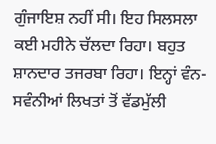ਗੁੰਜਾਇਸ਼ ਨਹੀਂ ਸੀ। ਇਹ ਸਿਲਸਲਾ ਕਈ ਮਹੀਨੇ ਚੱਲਦਾ ਰਿਹਾ। ਬਹੁਤ ਸ਼ਾਨਦਾਰ ਤਜਰਬਾ ਰਿਹਾ। ਇਨ੍ਹਾਂ ਵੰਨ-ਸਵੰਨੀਆਂ ਲਿਖਤਾਂ ਤੋਂ ਵੱਡਮੁੱਲੀ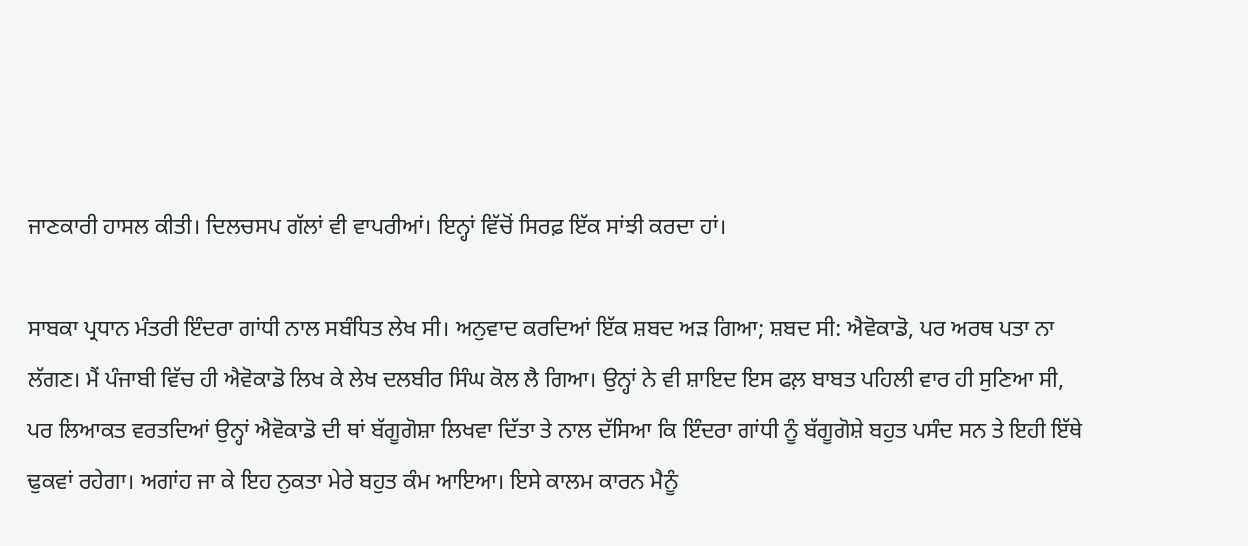ਜਾਣਕਾਰੀ ਹਾਸਲ ਕੀਤੀ। ਦਿਲਚਸਪ ਗੱਲਾਂ ਵੀ ਵਾਪਰੀਆਂ। ਇਨ੍ਹਾਂ ਵਿੱਚੋਂ ਸਿਰਫ਼ ਇੱਕ ਸਾਂਝੀ ਕਰਦਾ ਹਾਂ।

ਸਾਬਕਾ ਪ੍ਰਧਾਨ ਮੰਤਰੀ ਇੰਦਰਾ ਗਾਂਧੀ ਨਾਲ ਸਬੰਧਿਤ ਲੇਖ ਸੀ। ਅਨੁਵਾਦ ਕਰਦਿਆਂ ਇੱਕ ਸ਼ਬਦ ਅੜ ਗਿਆ; ਸ਼ਬਦ ਸੀ: ਐਵੋਕਾਡੋ, ਪਰ ਅਰਥ ਪਤਾ ਨਾ ਲੱਗਣ। ਮੈਂ ਪੰਜਾਬੀ ਵਿੱਚ ਹੀ ਐਵੋਕਾਡੋ ਲਿਖ ਕੇ ਲੇਖ ਦਲਬੀਰ ਸਿੰਘ ਕੋਲ ਲੈ ਗਿਆ। ਉਨ੍ਹਾਂ ਨੇ ਵੀ ਸ਼ਾਇਦ ਇਸ ਫਲ਼ ਬਾਬਤ ਪਹਿਲੀ ਵਾਰ ਹੀ ਸੁਣਿਆ ਸੀ, ਪਰ ਲਿਆਕਤ ਵਰਤਦਿਆਂ ਉਨ੍ਹਾਂ ਐਵੋਕਾਡੋ ਦੀ ਥਾਂ ਬੱਗੂਗੋਸ਼ਾ ਲਿਖਵਾ ਦਿੱਤਾ ਤੇ ਨਾਲ ਦੱਸਿਆ ਕਿ ਇੰਦਰਾ ਗਾਂਧੀ ਨੂੰ ਬੱਗੂਗੋਸ਼ੇ ਬਹੁਤ ਪਸੰਦ ਸਨ ਤੇ ਇਹੀ ਇੱਥੇ ਢੁਕਵਾਂ ਰਹੇਗਾ। ਅਗਾਂਹ ਜਾ ਕੇ ਇਹ ਨੁਕਤਾ ਮੇਰੇ ਬਹੁਤ ਕੰਮ ਆਇਆ। ਇਸੇ ਕਾਲਮ ਕਾਰਨ ਮੈਨੂੰ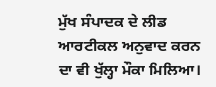ਮੁੱਖ ਸੰਪਾਦਕ ਦੇ ਲੀਡ ਆਰਟੀਕਲ ਅਨੁਵਾਦ ਕਰਨ ਦਾ ਵੀ ਖੁੱਲ੍ਹਾ ਮੌਕਾ ਮਿਲਿਆ।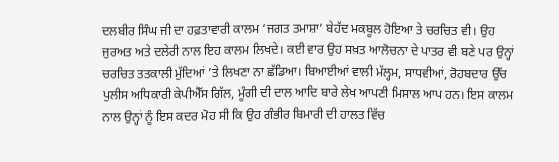ਦਲਬੀਰ ਸਿੰਘ ਜੀ ਦਾ ਹਫ਼ਤਾਵਾਰੀ ਕਾਲਮ ‘ਜਗਤ ਤਮਾਸ਼ਾ’ ਬੇਹੱਦ ਮਕਬੂਲ ਹੋਇਆ ਤੇ ਚਰਚਿਤ ਵੀ। ਉਹ ਜੁਰਅਤ ਅਤੇ ਦਲੇਰੀ ਨਾਲ ਇਹ ਕਾਲਮ ਲਿਖਦੇ। ਕਈ ਵਾਰ ਉਹ ਸਖ਼ਤ ਆਲੋਚਨਾ ਦੇ ਪਾਤਰ ਵੀ ਬਣੇ ਪਰ ਉਨ੍ਹਾਂ ਚਰਚਿਤ ਤਤਕਾਲੀ ਮੁੱਦਿਆਂ ’ਤੇ ਲਿਖਣਾ ਨਾ ਛੱਡਿਆ। ਬਿਆਈਆਂ ਵਾਲੀ ਮੱਲ੍ਹਮ, ਸਾਧਵੀਆਂ, ਰੋਹਬਦਾਰ ਉੱਚ ਪੁਲੀਸ ਅਧਿਕਾਰੀ ਕੇਪੀਐੱਸ ਗਿੱਲ, ਮੂੰਗੀ ਦੀ ਦਾਲ ਆਦਿ ਬਾਰੇ ਲੇਖ ਆਪਣੀ ਮਿਸਾਲ ਆਪ ਹਨ। ਇਸ ਕਾਲਮ ਨਾਲ ਉਨ੍ਹਾਂ ਨੂੰ ਇਸ ਕਦਰ ਮੋਹ ਸੀ ਕਿ ਉਹ ਗੰਭੀਰ ਬਿਮਾਰੀ ਦੀ ਹਾਲਤ ਵਿੱਚ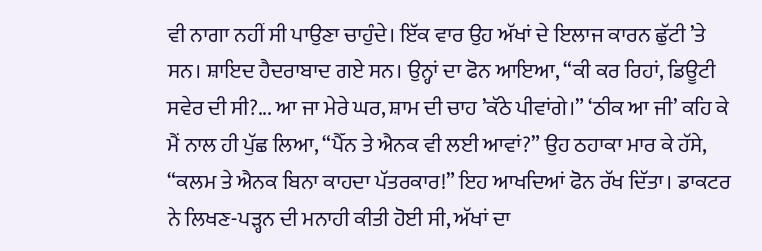ਵੀ ਨਾਗਾ ਨਹੀਂ ਸੀ ਪਾਉਣਾ ਚਾਹੁੰਦੇ। ਇੱਕ ਵਾਰ ਉਹ ਅੱਖਾਂ ਦੇ ਇਲਾਜ ਕਾਰਨ ਛੁੱਟੀ ’ਤੇ ਸਨ। ਸ਼ਾਇਦ ਹੈਦਰਾਬਾਦ ਗਏ ਸਨ। ਉਨ੍ਹਾਂ ਦਾ ਫੋਨ ਆਇਆ, “ਕੀ ਕਰ ਰਿਹਾਂ, ਡਿਊਟੀ ਸਵੇਰ ਦੀ ਸੀ?... ਆ ਜਾ ਮੇਰੇ ਘਰ, ਸ਼ਾਮ ਦੀ ਚਾਹ ’ਕੱਠੇ ਪੀਵਾਂਗੇ।” ‘ਠੀਕ ਆ ਜੀ’ ਕਹਿ ਕੇ ਮੈਂ ਨਾਲ ਹੀ ਪੁੱਛ ਲਿਆ, “ਪੈੱਨ ਤੇ ਐਨਕ ਵੀ ਲਈ ਆਵਾਂ?” ਉਹ ਠਹਾਕਾ ਮਾਰ ਕੇ ਹੱਸੇ, “ਕਲਮ ਤੇ ਐਨਕ ਬਿਨਾ ਕਾਹਦਾ ਪੱਤਰਕਾਰ!” ਇਹ ਆਖਦਿਆਂ ਫੋਨ ਰੱਖ ਦਿੱਤਾ। ਡਾਕਟਰ ਨੇ ਲਿਖਣ-ਪੜ੍ਹਨ ਦੀ ਮਨਾਹੀ ਕੀਤੀ ਹੋਈ ਸੀ, ਅੱਖਾਂ ਦਾ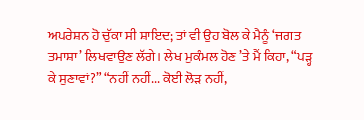ਅਪਰੇਸ਼ਨ ਹੋ ਚੁੱਕਾ ਸੀ ਸ਼ਾਇਦ; ਤਾਂ ਵੀ ਉਹ ਬੋਲ ਕੇ ਮੈਨੂੰ ‘ਜਗਤ ਤਮਾਸ਼ਾ’ ਲਿਖਵਾਉਣ ਲੱਗੇ। ਲੇਖ ਮੁਕੰਮਲ ਹੋਣ ’ਤੇ ਮੈਂ ਕਿਹਾ, “ਪੜ੍ਹ ਕੇ ਸੁਣਾਵਾਂ?” “ਨਹੀਂ ਨਹੀਂ... ਕੋਈ ਲੋੜ ਨਹੀਂ,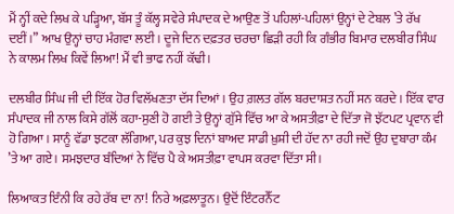ਮੈਂ ਨ੍ਹੀਂ ਕਦੇ ਲਿਖ ਕੇ ਪੜ੍ਹਿਆ, ਬੱਸ ਤੂੰ ਕੱਲ੍ਹ ਸਵੇਰੇ ਸੰਪਾਦਕ ਦੇ ਆਉਣ ਤੋਂ ਪਹਿਲਾਂ-ਪਹਿਲਾਂ ਉਨ੍ਹਾਂ ਦੇ ਟੇਬਲ ’ਤੇ ਰੱਖ ਦਈਂ।” ਆਖ ਉਨ੍ਹਾਂ ਚਾਹ ਮੰਗਵਾ ਲਈ। ਦੂਜੇ ਦਿਨ ਦਫ਼ਤਰ ਚਰਚਾ ਛਿੜੀ ਰਹੀ ਕਿ ਗੰਭੀਰ ਬਿਮਾਰ ਦਲਬੀਰ ਸਿੰਘ ਨੇ ਕਾਲਮ ਲਿਖ ਕਿਵੇਂ ਲਿਆ! ਮੈਂ ਵੀ ਭਾਫ ਨਹੀਂ ਕੱਢੀ।

ਦਲਬੀਰ ਸਿੰਘ ਜੀ ਦੀ ਇੱਕ ਹੋਰ ਵਿਲੱਖਣਤਾ ਦੱਸ ਦਿਆਂ। ਉਹ ਗ਼ਲਤ ਗੱਲ ਬਰਦਾਸ਼ਤ ਨਹੀਂ ਸਨ ਕਰਦੇ। ਇੱਕ ਵਾਰ ਸੰਪਾਦਕ ਜੀ ਨਾਲ ਕਿਸੇ ਗੱਲੋਂ ਕਹਾ-ਸੁਣੀ ਹੋ ਗਈ ਤੇ ਉਨ੍ਹਾਂ ਗੁੱਸੇ ਵਿੱਚ ਆ ਕੇ ਅਸਤੀਫ਼ਾ ਦੇ ਦਿੱਤਾ ਜੋ ਝੱਟਪਟ ਪ੍ਰਵਾਨ ਵੀ ਹੋ ਗਿਆ। ਸਾਨੂੰ ਵੱਡਾ ਝਟਕਾ ਲੱਗਿਆ, ਪਰ ਕੁਝ ਦਿਨਾਂ ਬਾਅਦ ਸਾਡੀ ਖ਼ੁਸ਼ੀ ਦੀ ਹੱਦ ਨਾ ਰਹੀ ਜਦੋਂ ਉਹ ਦੁਬਾਰਾ ਕੰਮ ’ਤੇ ਆ ਗਏ। ਸਮਝਦਾਰ ਬੰਦਿਆਂ ਨੇ ਵਿੱਚ ਪੈ ਕੇ ਅਸਤੀਫ਼ਾ ਵਾਪਸ ਕਰਵਾ ਦਿੱਤਾ ਸੀ।

ਲਿਆਕਤ ਇੰਨੀ ਕਿ ਰਹੇ ਰੱਬ ਦਾ ਨਾ! ਨਿਰੇ ਅਫ਼ਲਾਤੂਨ। ਉਦੋਂ ਇੰਟਰਨੈੱਟ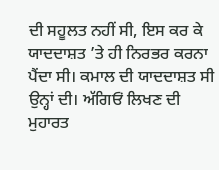ਦੀ ਸਹੂਲਤ ਨਹੀਂ ਸੀ, ਇਸ ਕਰ ਕੇ ਯਾਦਦਾਸ਼ਤ ’ਤੇ ਹੀ ਨਿਰਭਰ ਕਰਨਾ ਪੈਂਦਾ ਸੀ। ਕਮਾਲ ਦੀ ਯਾਦਦਾਸ਼ਤ ਸੀ ਉਨ੍ਹਾਂ ਦੀ। ਅੱਗਿਓਂ ਲਿਖਣ ਦੀ ਮੁਹਾਰਤ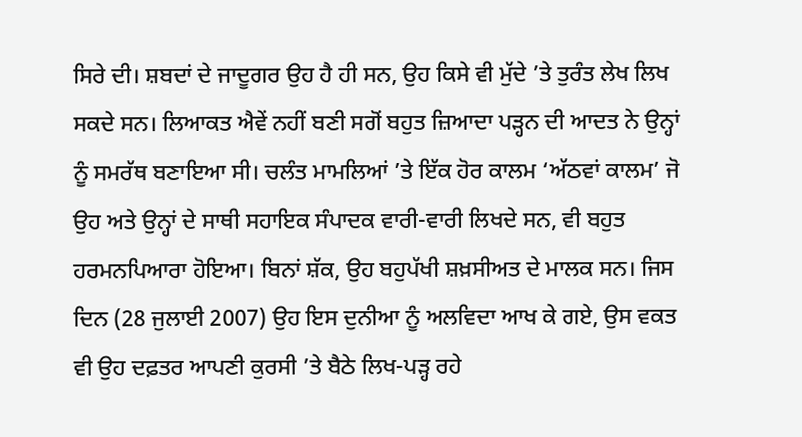ਸਿਰੇ ਦੀ। ਸ਼ਬਦਾਂ ਦੇ ਜਾਦੂਗਰ ਉਹ ਹੈ ਹੀ ਸਨ, ਉਹ ਕਿਸੇ ਵੀ ਮੁੱਦੇ ’ਤੇ ਤੁਰੰਤ ਲੇਖ ਲਿਖ ਸਕਦੇ ਸਨ। ਲਿਆਕਤ ਐਵੇਂ ਨਹੀਂ ਬਣੀ ਸਗੋਂ ਬਹੁਤ ਜ਼ਿਆਦਾ ਪੜ੍ਹਨ ਦੀ ਆਦਤ ਨੇ ਉਨ੍ਹਾਂ ਨੂੰ ਸਮਰੱਥ ਬਣਾਇਆ ਸੀ। ਚਲੰਤ ਮਾਮਲਿਆਂ ’ਤੇ ਇੱਕ ਹੋਰ ਕਾਲਮ ‘ਅੱਠਵਾਂ ਕਾਲਮ’ ਜੋ ਉਹ ਅਤੇ ਉਨ੍ਹਾਂ ਦੇ ਸਾਥੀ ਸਹਾਇਕ ਸੰਪਾਦਕ ਵਾਰੀ-ਵਾਰੀ ਲਿਖਦੇ ਸਨ, ਵੀ ਬਹੁਤ ਹਰਮਨਪਿਆਰਾ ਹੋਇਆ। ਬਿਨਾਂ ਸ਼ੱਕ, ਉਹ ਬਹੁਪੱਖੀ ਸ਼ਖ਼ਸੀਅਤ ਦੇ ਮਾਲਕ ਸਨ। ਜਿਸ ਦਿਨ (28 ਜੁਲਾਈ 2007) ਉਹ ਇਸ ਦੁਨੀਆ ਨੂੰ ਅਲਵਿਦਾ ਆਖ ਕੇ ਗਏ, ਉਸ ਵਕਤ ਵੀ ਉਹ ਦਫ਼ਤਰ ਆਪਣੀ ਕੁਰਸੀ ’ਤੇ ਬੈਠੇ ਲਿਖ-ਪੜ੍ਹ ਰਹੇ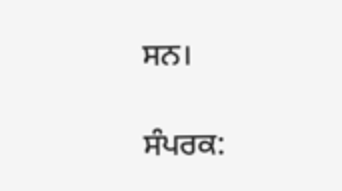ਸਨ।

ਸੰਪਰਕ: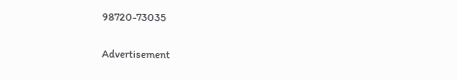98720-73035

Advertisement